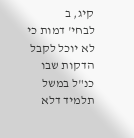קיג, ב
לבחי' דמות כי לא יוכל לקבל הדקות שבו כנ"ל במשל תלמיד דלא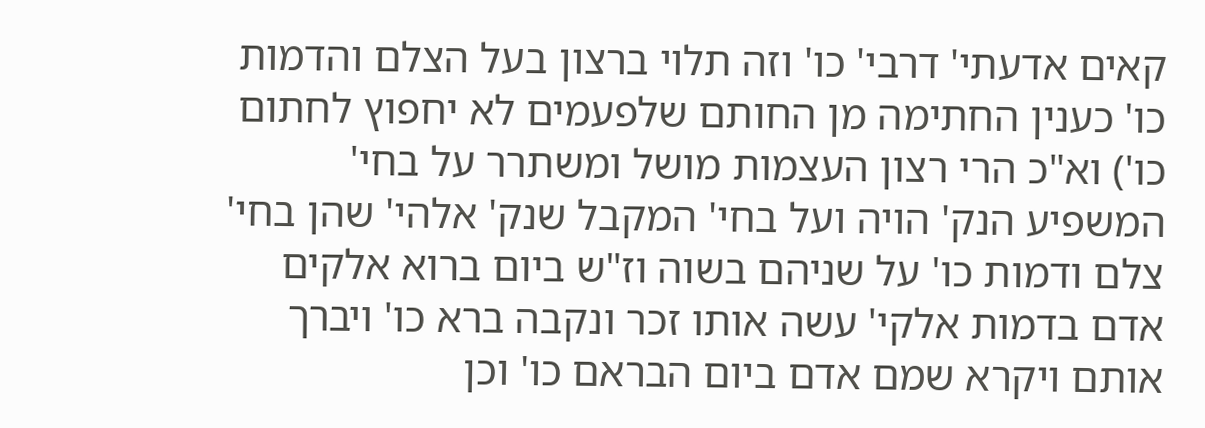קאים אדעתי' דרבי' כו' וזה תלוי ברצון בעל הצלם והדמות כו' כענין החתימה מן החותם שלפעמים לא יחפוץ לחתום כו') וא"כ הרי רצון העצמות מושל ומשתרר על בחי' המשפיע הנק' הויה ועל בחי' המקבל שנק' אלהי' שהן בחי' צלם ודמות כו' על שניהם בשוה וז"ש ביום ברוא אלקים אדם בדמות אלקי' עשה אותו זכר ונקבה ברא כו' ויברך אותם ויקרא שמם אדם ביום הבראם כו' וכן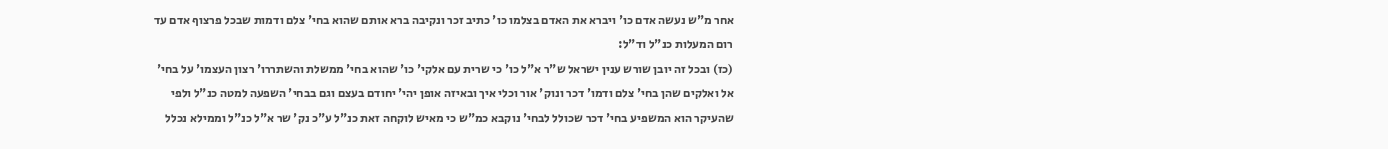אחר מ"ש נעשה אדם כו' ויברא את האדם בצלמו כו' כתיב זכר ונקיבה ברא אותם שהוא בחי' צלם ודמות שבכל פרצוף אדם עד רום המעלות כנ"ל וד"ל:
(כז) ובכל זה יובן שורש ענין ישראל ש"ר א"ל כו' כי שרית עם אלקי' כו' שהוא בחי' ממשלת והשתררו' רצון העצמו' על בחי' אל ואלקים שהן בחי' צלם ודמו' דכר ונוק' אור וכלי איך ובאיזה אופן יהי' יחודם בעצם וגם בבחי' השפעה למטה כנ"ל ולפי שהעיקר הוא המשפיע בחי' דכר שכולל לבחי' נוקבא כמ"ש כי מאיש לוקחה זאת כנ"ל ע"כ נק' שר א"ל כנ"ל וממילא נכלל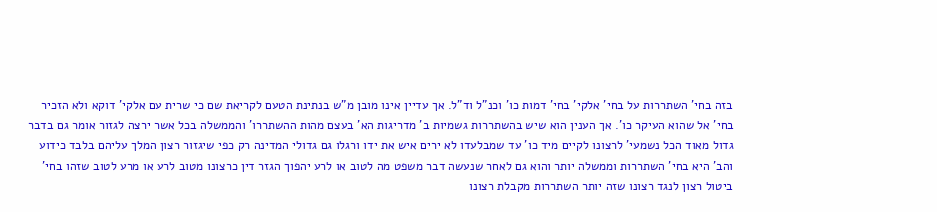בזה בחי' השתררות על בחי' אלקי' בחי' דמות כו' וכנ"ל וד"ל. אך עדיין אינו מובן מ"ש בנתינת הטעם לקריאת שם כי שרית עם אלקי' דוקא ולא הזכיר בחי' אל שהוא העיקר כו'. אך הענין הוא שיש בהשתררות גשמיות ב' מדריגות הא' בעצם מהות ההשתררו' והממשלה בכל אשר ירצה לגזור אומר גם בדבר גדול מאוד הכל נשמעי' לרצונו לקיים מיד כו' עד שמבלעדו לא ירים איש את ידו ורגלו גם גדולי המדינה רק כפי שיגזור רצון המלך עליהם בלבד כידוע והב' היא בחי' השתררות וממשלה יותר והוא גם לאחר שנעשה דבר משפט מה לטוב או לרע יהפוך הגזר דין כרצונו מטוב לרע או מרע לטוב שזהו בחי' ביטול רצון לנגד רצונו שזה יותר השתררות מקבלת רצונו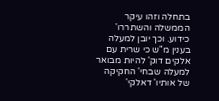בתחלה וזהו עיקר הממשלה והשתררו' כידוע. וכך יובן למעלה בענין מ"ש כי שרית עם אלקים דוק' להיות מבואר למעלה שבחי' החקיקה של אותיו' דאלקי'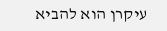עיקרן הוא להביא